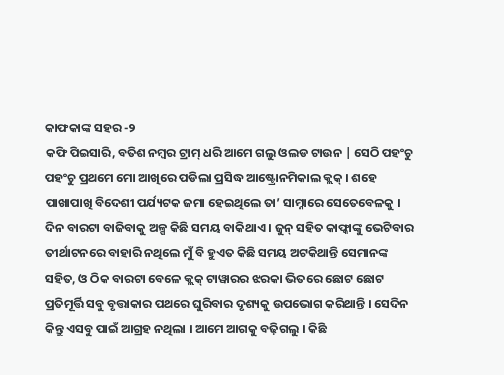କାଫକାଙ୍କ ସହର -୨
କଫି ପିଇସାରି, ବତିଶ ନମ୍ବର ଟ୍ରାମ୍ ଧରି ଆମେ ଗଲୁ ଓଲଡ ଟାଉନ | ସେଠି ପହଂଚୁ ପହଂଚୁ ପ୍ରଥମେ ମୋ ଆଖିରେ ପଡିଲା ପ୍ରସିଦ୍ଧ ଆଷ୍ଟ୍ରୋନମିକାଲ କ୍ଲକ୍ । ଶହେ ପାଖାପାଖି ବିଦେଶୀ ପର୍ଯ୍ୟଟକ ଜମା ହେଇଥିଲେ ତା’ ସାମ୍ନାରେ ସେତେବେଳକୁ । ଦିନ ବାରଟା ବାଜିବାକୁ ଅଳ୍ପ କିଛି ସମୟ ବାକିଥାଏ । ଜୁନ୍ ସହିତ କାଫ୍କାଙ୍କୁ ଭେଟିବାର ତୀର୍ଥାଟନରେ ବାହାରି ନଥିଲେ ମୁଁ ବି ହୁଏତ କିଛି ସମୟ ଅଟକିଥାନ୍ତି ସେମାନଙ୍କ ସହିତ, ଓ ଠିକ ବାରଟା ବେଳେ କ୍ଲକ୍ ଟାୱାରର ଝରକା ଭିତରେ ଛୋଟ ଛୋଟ ପ୍ରତିମୂର୍ତ୍ତି ସବୁ ବୃତ୍ତାକାର ପଥରେ ଘୁରିବାର ଦୃଶ୍ୟକୁ ଉପଭୋଗ କରିଥାନ୍ତି । ସେଦିନ କିନ୍ତୁ ଏସବୁ ପାଇଁ ଆଗ୍ରହ ନଥିଲା । ଆମେ ଆଗକୁ ବଢ଼ିଗଲୁ । କିଛି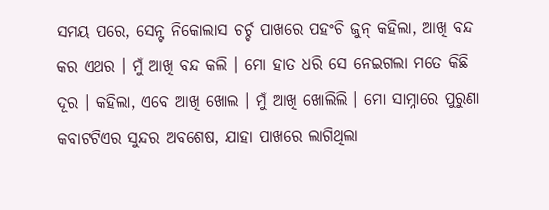ସମୟ ପରେ, ସେନ୍ଟ ନିକୋଲାସ ଚର୍ଚ୍ଚ ପାଖରେ ପହଂଚି ଜୁନ୍ କହିଲା, ଆଖି ବନ୍ଦ କର ଏଥର । ମୁଁ ଆଖି ବନ୍ଦ କଲି । ମୋ ହାତ ଧରି ସେ ନେଇଗଲା ମତେ କିଛି ଦୂର । କହିଲା, ଏବେ ଆଖି ଖୋଲ । ମୁଁ ଆଖି ଖୋଲିଲି । ମୋ ସାମ୍ନାରେ ପୁରୁଣା କବାଟଟିଏର ସୁନ୍ଦର ଅବଶେଷ, ଯାହା ପାଖରେ ଲାଗିଥିଲା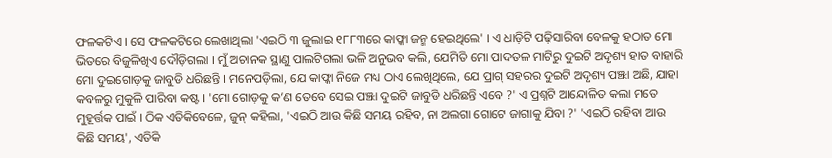ଫଳକଟିଏ । ସେ ଫଳକଟିରେ ଲେଖାଥିଲା 'ଏଇଠି ୩ ଜୁଲାଇ ୧୮୮୩ରେ କାଫ୍କା ଜନ୍ମ ହେଇଥିଲେ' । ଏ ଧାଡ଼ିଟି ପଢ଼ିସାରିବା ବେଳକୁ ହଠାତ ମୋ ଭିତରେ ବିଜୁଳିଖିଏ ଦୌଡ଼ିଗଲା । ମୁଁ ଅଚାନକ ସ୍ଥାଣୁ ପାଲଟିଗଲା ଭଳି ଅନୁଭବ କଲି, ଯେମିତି ମୋ ପାଦତଳ ମାଟିରୁ ଦୁଇଟି ଅଦୃଶ୍ୟ ହାତ ବାହାରି ମୋ ଦୁଇଗୋଡ଼କୁ ଜାବୁଡି ଧରିଛନ୍ତି । ମନେପଡ଼ିଲା, ଯେ କାଫ୍କା ନିଜେ ମଧ୍ୟ ଠାଏ ଲେଖିଥିଲେ, ଯେ ପ୍ରାଗ୍ ସହରର ଦୁଇଟି ଅଦୃଶ୍ୟ ପଞ୍ଝା ଅଛି, ଯାହା କବଳରୁ ମୁକୁଳି ପାରିବା କଷ୍ଟ । 'ମୋ ଗୋଡ଼କୁ କ’ଣ ତେବେ ସେଇ ପଞ୍ଝା ଦୁଇଟି ଜାବୁଡି ଧରିଛନ୍ତି ଏବେ ?' ଏ ପ୍ରଶ୍ନଟି ଆନ୍ଦୋଳିତ କଲା ମତେ ମୁହୂର୍ତ୍ତକ ପାଇଁ । ଠିକ ଏତିକିବେଳେ, ଜୁନ୍ କହିଲା, 'ଏଇଠି ଆଉ କିଛି ସମୟ ରହିବ, ନା ଅଲଗା ଗୋଟେ ଜାଗାକୁ ଯିବା ?' 'ଏଇଠି ରହିବା ଆଉ କିଛି ସମୟ', ଏତିକି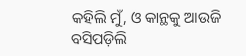କହିଲି ମୁଁ, ଓ କାନ୍ଥକୁ ଆଉଜି ବସିପଡ଼ିଲି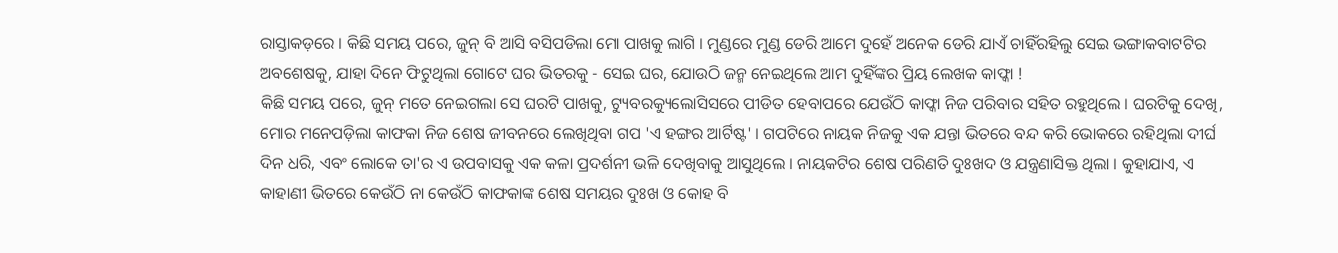ରାସ୍ତାକଡ଼ରେ । କିଛି ସମୟ ପରେ, ଜୁନ୍ ବି ଆସି ବସିପଡିଲା ମୋ ପାଖକୁ ଲାଗି । ମୁଣ୍ଡରେ ମୁଣ୍ଡ ଡେରି ଆମେ ଦୁହେଁ ଅନେକ ଡେରି ଯାଏଁ ଚାହିଁରହିଲୁ ସେଇ ଭଙ୍ଗାକବାଟଟିର ଅବଶେଷକୁ, ଯାହା ଦିନେ ଫିଟୁଥିଲା ଗୋଟେ ଘର ଭିତରକୁ - ସେଇ ଘର, ଯୋଉଠି ଜନ୍ମ ନେଇଥିଲେ ଆମ ଦୁହିଁଙ୍କର ପ୍ରିୟ ଲେଖକ କାଫ୍କା !
କିଛି ସମୟ ପରେ, ଜୁନ୍ ମତେ ନେଇଗଲା ସେ ଘରଟି ପାଖକୁ, ଟ୍ୟୁବରକ୍ୟୁଲୋସିସରେ ପୀଡିତ ହେବାପରେ ଯେଉଁଠି କାଫ୍କା ନିଜ ପରିବାର ସହିତ ରହୁଥିଲେ । ଘରଟିକୁ ଦେଖି, ମୋର ମନେପଡ଼ିଲା କାଫକା ନିଜ ଶେଷ ଜୀବନରେ ଲେଖିଥିବା ଗପ 'ଏ ହଙ୍ଗର ଆର୍ଟିଷ୍ଟ' । ଗପଟିରେ ନାୟକ ନିଜକୁ ଏକ ଯନ୍ତା ଭିତରେ ବନ୍ଦ କରି ଭୋକରେ ରହିଥିଲା ଦୀର୍ଘ ଦିନ ଧରି, ଏବଂ ଲୋକେ ତା'ର ଏ ଉପବାସକୁ ଏକ କଳା ପ୍ରଦର୍ଶନୀ ଭଳି ଦେଖିବାକୁ ଆସୁଥିଲେ । ନାୟକଟିର ଶେଷ ପରିଣତି ଦୁଃଖଦ ଓ ଯନ୍ତ୍ରଣାସିକ୍ତ ଥିଲା । କୁହାଯାଏ, ଏ କାହାଣୀ ଭିତରେ କେଉଁଠି ନା କେଉଁଠି କାଫକାଙ୍କ ଶେଷ ସମୟର ଦୁଃଖ ଓ କୋହ ବି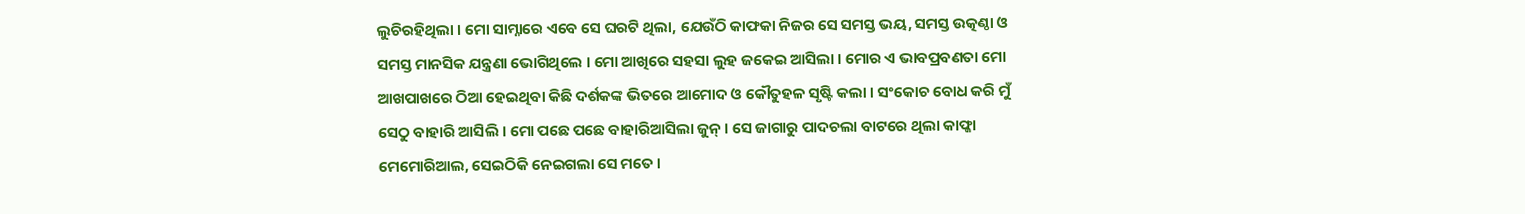ଲୁଚିରହିଥିଲା । ମୋ ସାମ୍ନାରେ ଏବେ ସେ ଘରଟି ଥିଲା, ଯେଉଁଠି କାଫକା ନିଜର ସେ ସମସ୍ତ ଭୟ, ସମସ୍ତ ଉତ୍କଣ୍ଠା ଓ ସମସ୍ତ ମାନସିକ ଯନ୍ତ୍ରଣା ଭୋଗିଥିଲେ । ମୋ ଆଖିରେ ସହସା ଲୁହ ଜକେଇ ଆସିଲା । ମୋର ଏ ଭାବପ୍ରବଣତା ମୋ ଆଖପାଖରେ ଠିଆ ହେଇଥିବା କିଛି ଦର୍ଶକଙ୍କ ଭିତରେ ଆମୋଦ ଓ କୌତୁହଳ ସୃଷ୍ଟି କଲା । ସଂକୋଚ ବୋଧ କରି ମୁଁ ସେଠୁ ବାହାରି ଆସିଲି । ମୋ ପଛେ ପଛେ ବାହାରିଆସିଲା ଜୁନ୍ । ସେ ଜାଗାରୁ ପାଦଚଲା ବାଟରେ ଥିଲା କାଫ୍କା ମେମୋରିଆଲ, ସେଇଠିକି ନେଇଗଲା ସେ ମତେ ।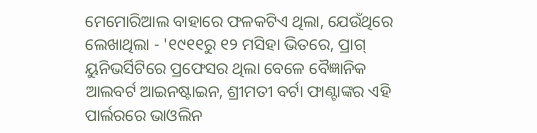ମେମୋରିଆଲ ବାହାରେ ଫଳକଟିଏ ଥିଲା, ଯେଉଁଥିରେ ଲେଖାଥିଲା - '୧୯୧୧ରୁ ୧୨ ମସିହା ଭିତରେ, ପ୍ରାଗ୍ ୟୁନିଭର୍ସିଟିରେ ପ୍ରଫେସର ଥିଲା ବେଳେ ବୈଜ୍ଞାନିକ ଆଲବର୍ଟ ଆଇନଷ୍ଟାଇନ, ଶ୍ରୀମତୀ ବର୍ଟା ଫାଣ୍ଟାଙ୍କର ଏହି ପାର୍ଲରରେ ଭାଓଲିନ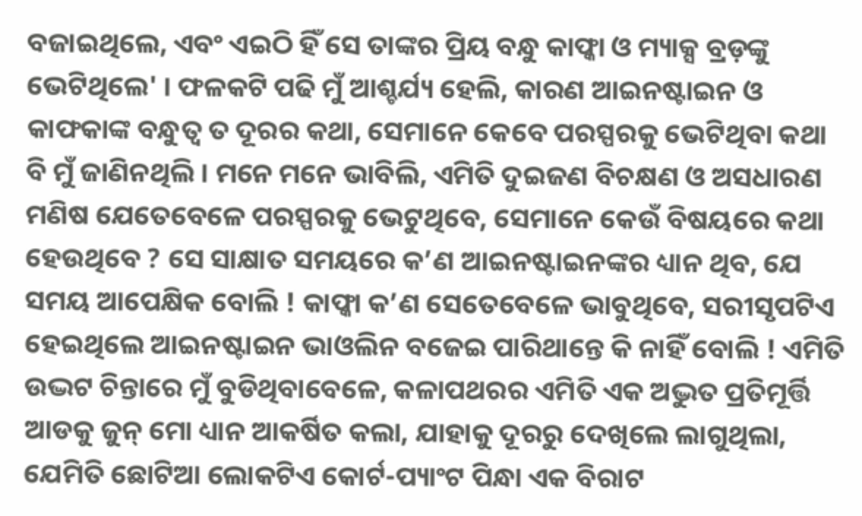ବଜାଇଥିଲେ, ଏବଂ ଏଇଠି ହିଁ ସେ ତାଙ୍କର ପ୍ରିୟ ବନ୍ଧୁ କାଫ୍କା ଓ ମ୍ୟାକ୍ସ ବ୍ରଡ଼ଙ୍କୁ ଭେଟିଥିଲେ' । ଫଳକଟି ପଢି ମୁଁ ଆଶ୍ଚର୍ଯ୍ୟ ହେଲି, କାରଣ ଆଇନଷ୍ଟାଇନ ଓ କାଫକାଙ୍କ ବନ୍ଧୁତ୍ବ ତ ଦୂରର କଥା, ସେମାନେ କେବେ ପରସ୍ପରକୁ ଭେଟିଥିବା କଥା ବି ମୁଁ ଜାଣିନଥିଲି । ମନେ ମନେ ଭାବିଲି, ଏମିତି ଦୁଇଜଣ ବିଚକ୍ଷଣ ଓ ଅସଧାରଣ ମଣିଷ ଯେତେବେଳେ ପରସ୍ପରକୁ ଭେଟୁଥିବେ, ସେମାନେ କେଉଁ ବିଷୟରେ କଥା ହେଉଥିବେ ? ସେ ସାକ୍ଷାତ ସମୟରେ କ’ଣ ଆଇନଷ୍ଟାଇନଙ୍କର ଧ୍ୟାନ ଥିବ, ଯେ ସମୟ ଆପେକ୍ଷିକ ବୋଲି ! କାଫ୍କା କ’ଣ ସେତେବେଳେ ଭାବୁଥିବେ, ସରୀସୃପଟିଏ ହେଇଥିଲେ ଆଇନଷ୍ଟାଇନ ଭାଓଲିନ ବଜେଇ ପାରିଥାନ୍ତେ କି ନାହିଁ ବୋଲି ! ଏମିତି ଉଦ୍ଭଟ ଚିନ୍ତାରେ ମୁଁ ବୁଡିଥିବାବେଳେ, କଳାପଥରର ଏମିତି ଏକ ଅଦ୍ଭୁତ ପ୍ରତିମୂର୍ତ୍ତି ଆଡକୁ ଜୁନ୍ ମୋ ଧ୍ୟାନ ଆକର୍ଷିତ କଲା, ଯାହାକୁ ଦୂରରୁ ଦେଖିଲେ ଲାଗୁଥିଲା, ଯେମିତି ଛୋଟିଆ ଲୋକଟିଏ କୋର୍ଟ-ପ୍ୟାଂଟ ପିନ୍ଧା ଏକ ବିରାଟ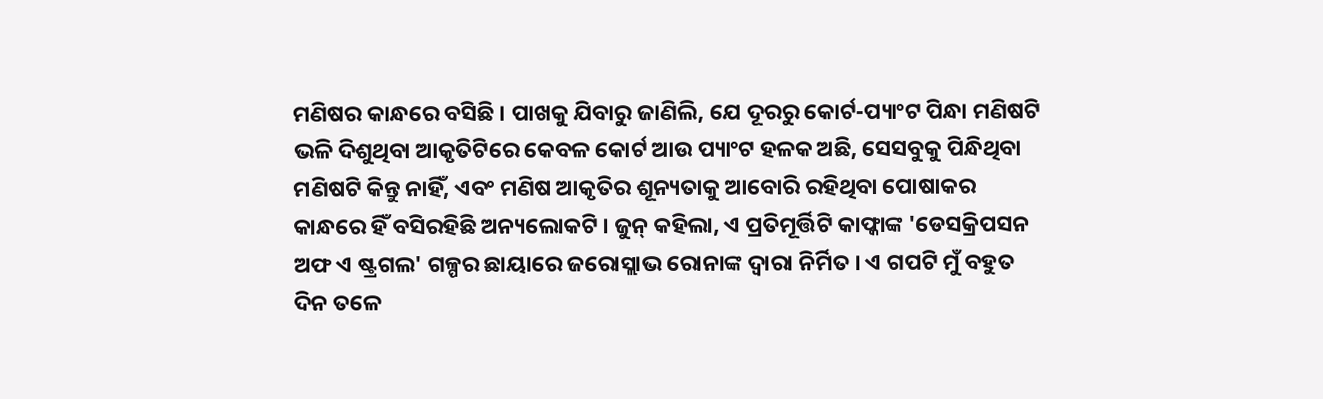ମଣିଷର କାନ୍ଧରେ ବସିଛି । ପାଖକୁ ଯିବାରୁ ଜାଣିଲି, ଯେ ଦୂରରୁ କୋର୍ଟ-ପ୍ୟାଂଟ ପିନ୍ଧା ମଣିଷଟି ଭଳି ଦିଶୁଥିବା ଆକୃତିଟିରେ କେବଳ କୋର୍ଟ ଆଉ ପ୍ୟାଂଟ ହଳକ ଅଛି, ସେସବୁକୁ ପିନ୍ଧିଥିବା ମଣିଷଟି କିନ୍ତୁ ନାହିଁ, ଏବଂ ମଣିଷ ଆକୃତିର ଶୂନ୍ୟତାକୁ ଆବୋରି ରହିଥିବା ପୋଷାକର କାନ୍ଧରେ ହିଁ ବସିରହିଛି ଅନ୍ୟଲୋକଟି । ଜୁନ୍ କହିଲା, ଏ ପ୍ରତିମୂର୍ତ୍ତିଟି କାଫ୍କାଙ୍କ 'ଡେସକ୍ରିପସନ ଅଫ ଏ ଷ୍ଟ୍ରଗଲ' ଗଳ୍ପର ଛାୟାରେ ଜରୋସ୍ଲାଭ ରୋନାଙ୍କ ଦ୍ୱାରା ନିର୍ମିତ । ଏ ଗପଟି ମୁଁ ବହୁତ ଦିନ ତଳେ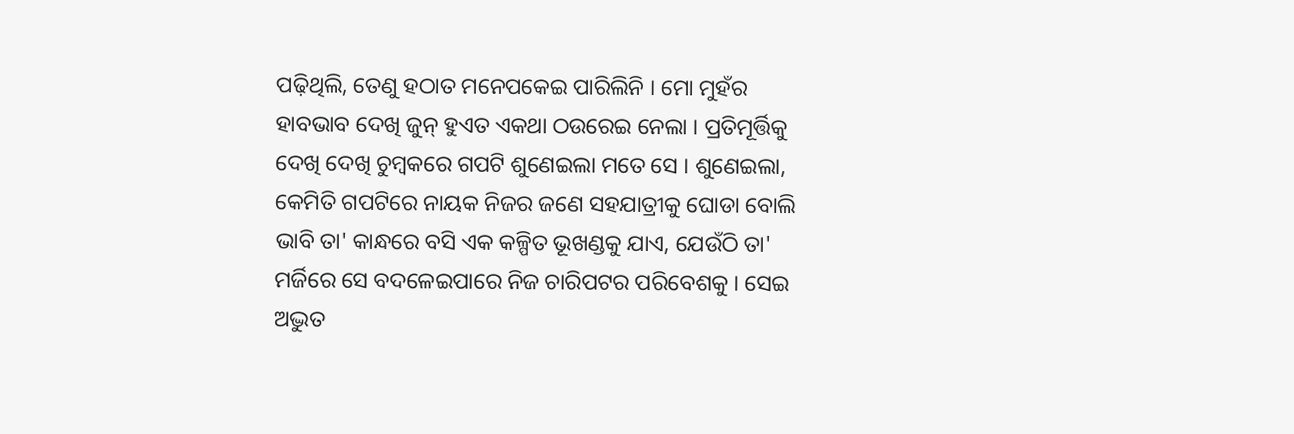ପଢ଼ିଥିଲି, ତେଣୁ ହଠାତ ମନେପକେଇ ପାରିଲିନି । ମୋ ମୁହଁର ହାବଭାବ ଦେଖି ଜୁନ୍ ହୁଏତ ଏକଥା ଠଉରେଇ ନେଲା । ପ୍ରତିମୂର୍ତ୍ତିକୁ ଦେଖି ଦେଖି ଚୁମ୍ବକରେ ଗପଟି ଶୁଣେଇଲା ମତେ ସେ । ଶୁଣେଇଲା, କେମିତି ଗପଟିରେ ନାୟକ ନିଜର ଜଣେ ସହଯାତ୍ରୀକୁ ଘୋଡା ବୋଲି ଭାବି ତା' କାନ୍ଧରେ ବସି ଏକ କଳ୍ପିତ ଭୂଖଣ୍ଡକୁ ଯାଏ, ଯେଉଁଠି ତା' ମର୍ଜିରେ ସେ ବଦଳେଇପାରେ ନିଜ ଚାରିପଟର ପରିବେଶକୁ । ସେଇ ଅଦ୍ଭୁତ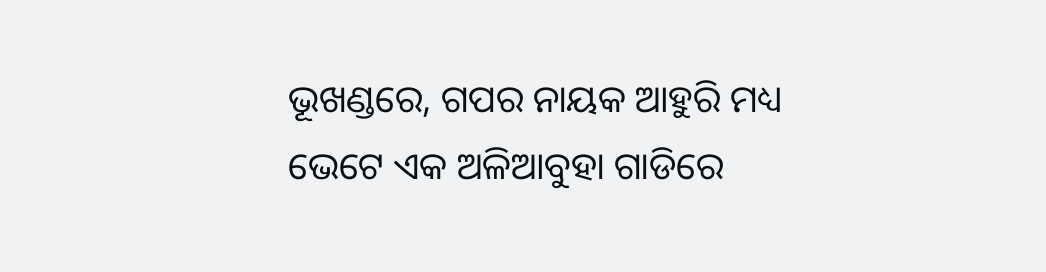ଭୂଖଣ୍ଡରେ, ଗପର ନାୟକ ଆହୁରି ମଧ୍ୟ ଭେଟେ ଏକ ଅଳିଆବୁହା ଗାଡିରେ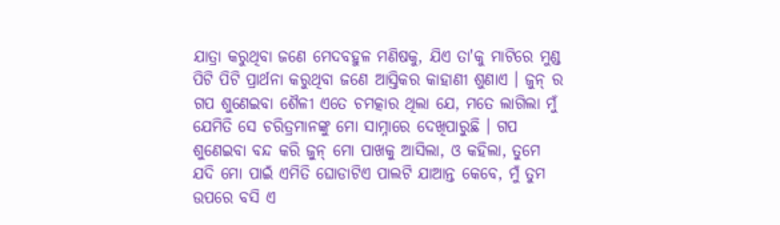ଯାତ୍ରା କରୁଥିବା ଜଣେ ମେଦବହୁଳ ମଣିଷକୁ, ଯିଏ ତା'କୁ ମାଟିରେ ମୁଣ୍ଡ ପିଟି ପିଟି ପ୍ରାର୍ଥନା କରୁଥିବା ଜଣେ ଆସ୍ତିକର କାହାଣୀ ଶୁଣାଏ । ଜୁନ୍ ର ଗପ ଶୁଣେଇବା ଶୈଳୀ ଏତେ ଚମତ୍କାର ଥିଲା ଯେ, ମତେ ଲାଗିଲା ମୁଁ ଯେମିତି ସେ ଚରିତ୍ରମାନଙ୍କୁ ମୋ ସାମ୍ନାରେ ଦେଖିପାରୁଛି । ଗପ ଶୁଣେଇବା ବନ୍ଦ କରି ଜୁନ୍ ମୋ ପାଖକୁ ଆସିଲା, ଓ କହିଲା, ତୁମେ ଯଦି ମୋ ପାଇଁ ଏମିତି ଘୋଡାଟିଏ ପାଲଟି ଯାଆନ୍ତ କେବେ, ମୁଁ ତୁମ ଉପରେ ବସି ଏ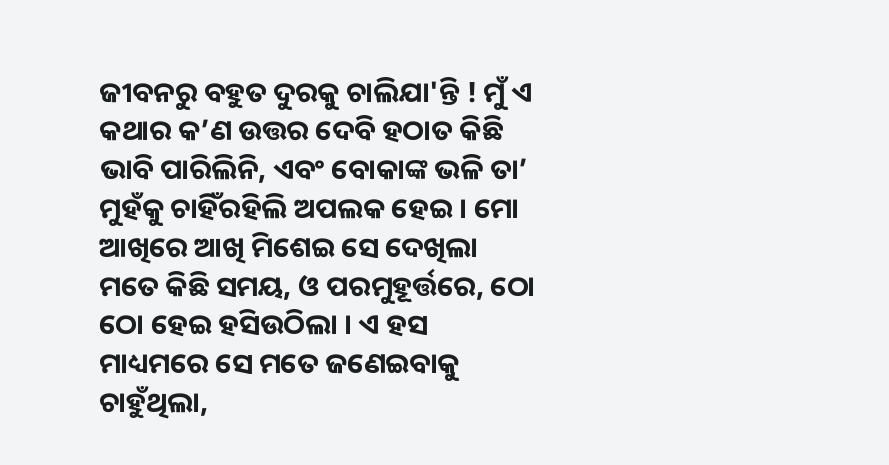ଜୀବନରୁ ବହୁତ ଦୁରକୁ ଚାଲିଯା'ନ୍ତି ! ମୁଁ ଏ କଥାର କ’ଣ ଉତ୍ତର ଦେବି ହଠାତ କିଛି ଭାବି ପାରିଲିନି, ଏବଂ ବୋକାଙ୍କ ଭଳି ତା’ ମୁହଁକୁ ଚାହିଁରହିଲି ଅପଲକ ହେଇ । ମୋ ଆଖିରେ ଆଖି ମିଶେଇ ସେ ଦେଖିଲା ମତେ କିଛି ସମୟ, ଓ ପରମୁହୂର୍ତ୍ତରେ, ଠୋ ଠୋ ହେଇ ହସିଉଠିଲା । ଏ ହସ ମାଧ୍ୟମରେ ସେ ମତେ ଜଣେଇବାକୁ ଚାହୁଁଥିଲା,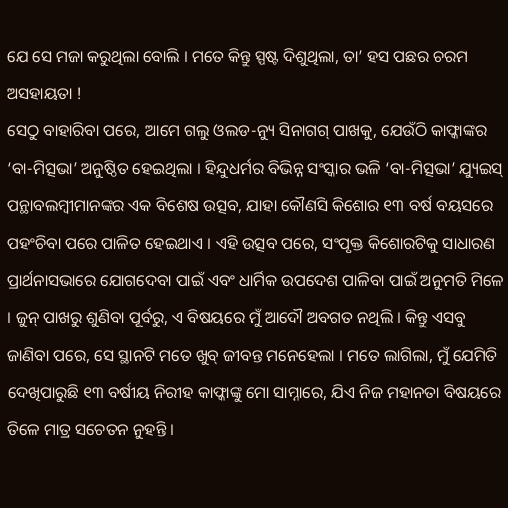ଯେ ସେ ମଜା କରୁଥିଲା ବୋଲି । ମତେ କିନ୍ତୁ ସ୍ପଷ୍ଟ ଦିଶୁଥିଲା, ତା’ ହସ ପଛର ଚରମ ଅସହାୟତା !
ସେଠୁ ବାହାରିବା ପରେ, ଆମେ ଗଲୁ ଓଲଡ-ନ୍ୟୁ ସିନାଗଗ୍ ପାଖକୁ, ଯେଉଁଠି କାଫ୍କାଙ୍କର ‘ବା-ମିତ୍ସଭା’ ଅନୁଷ୍ଠିତ ହେଇଥିଲା । ହିନ୍ଦୁଧର୍ମର ବିଭିନ୍ନ ସଂସ୍କାର ଭଳି ‘ବା-ମିତ୍ସଭା’ ଯ୍ୟୁଇସ୍ ପନ୍ଥାବଲମ୍ବୀମାନଙ୍କର ଏକ ବିଶେଷ ଉତ୍ସବ, ଯାହା କୌଣସି କିଶୋର ୧୩ ବର୍ଷ ବୟସରେ ପହଂଚିବା ପରେ ପାଳିତ ହେଇଥାଏ । ଏହି ଉତ୍ସବ ପରେ, ସଂପୃକ୍ତ କିଶୋରଟିକୁ ସାଧାରଣ ପ୍ରାର୍ଥନାସଭାରେ ଯୋଗଦେବା ପାଇଁ ଏବଂ ଧାର୍ମିକ ଉପଦେଶ ପାଳିବା ପାଇଁ ଅନୁମତି ମିଳେ । ଜୁନ୍ ପାଖରୁ ଶୁଣିବା ପୂର୍ବରୁ, ଏ ବିଷୟରେ ମୁଁ ଆଦୌ ଅବଗତ ନଥିଲି । କିନ୍ତୁ ଏସବୁ ଜାଣିବା ପରେ, ସେ ସ୍ଥାନଟି ମତେ ଖୁବ୍ ଜୀବନ୍ତ ମନେହେଲା । ମତେ ଲାଗିଲା, ମୁଁ ଯେମିତି ଦେଖିପାରୁଛି ୧୩ ବର୍ଷୀୟ ନିରୀହ କାଫ୍କାଙ୍କୁ ମୋ ସାମ୍ନାରେ, ଯିଏ ନିଜ ମହାନତା ବିଷୟରେ ତିଳେ ମାତ୍ର ସଚେତନ ନୁହନ୍ତି ।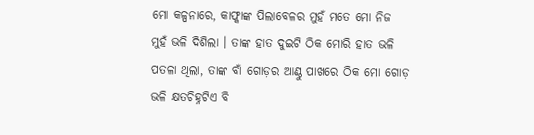ମୋ କଳ୍ପନାରେ, କାଫ୍କାଙ୍କ ପିଲାବେଳର ମୁହଁ ମତେ ମୋ ନିଜ ମୁହଁ ଭଳି ଦିଶିଲା । ତାଙ୍କ ହାତ ଦୁଇଟି ଠିକ ମୋରି ହାତ ଭଳି ପତଳା ଥିଲା, ତାଙ୍କ ବାଁ ଗୋଡ଼ର ଆଣ୍ଠୁ ପାଖରେ ଠିକ ମୋ ଗୋଡ଼ ଭଳି କ୍ଷତଚିହ୍ନଟିଏ ବି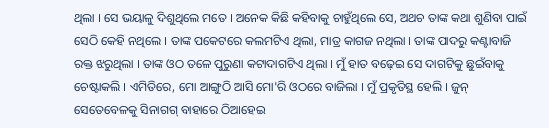ଥିଲା । ସେ ଭୟାଳୁ ଦିଶୁଥିଲେ ମତେ । ଅନେକ କିଛି କହିବାକୁ ଚାହୁଁଥିଲେ ସେ, ଅଥଚ ତାଙ୍କ କଥା ଶୁଣିବା ପାଇଁ ସେଠି କେହି ନଥିଲେ । ତାଙ୍କ ପକେଟରେ କଲମଟିଏ ଥିଲା, ମାତ୍ର କାଗଜ ନଥିଲା । ତାଙ୍କ ପାଦରୁ କଣ୍ଟାବାଜି ରକ୍ତ ଝରୁଥିଲା । ତାଙ୍କ ଓଠ ତଳେ ପୁରୁଣା କଟାଦାଗଟିଏ ଥିଲା । ମୁଁ ହାତ ବଢ଼େଇ ସେ ଦାଗଟିକୁ ଛୁଇଁବାକୁ ଚେଷ୍ଟାକଲି । ଏମିତିରେ, ମୋ ଆଙ୍ଗୁଠି ଆସି ମୋ'ରି ଓଠରେ ବାଜିଲା । ମୁଁ ପ୍ରକୃତିସ୍ଥ ହେଲି । ଜୁନ୍ ସେତେବେଳକୁ ସିନାଗଗ୍ ବାହାରେ ଠିଆହେଇ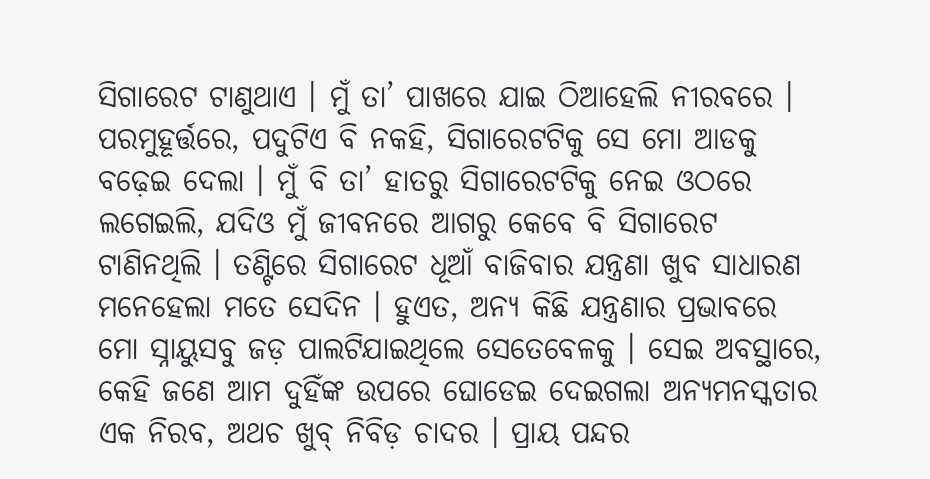ସିଗାରେଟ ଟାଣୁଥାଏ । ମୁଁ ତା’ ପାଖରେ ଯାଇ ଠିଆହେଲି ନୀରବରେ । ପରମୁହୂର୍ତ୍ତରେ, ପଦୁଟିଏ ବି ନକହି, ସିଗାରେଟଟିକୁ ସେ ମୋ ଆଡକୁ ବଢ଼େଇ ଦେଲା । ମୁଁ ବି ତା’ ହାତରୁ ସିଗାରେଟଟିକୁ ନେଇ ଓଠରେ ଲଗେଇଲି, ଯଦିଓ ମୁଁ ଜୀବନରେ ଆଗରୁ କେବେ ବି ସିଗାରେଟ ଟାଣିନଥିଲି । ତଣ୍ଟିରେ ସିଗାରେଟ ଧୂଆଁ ବାଜିବାର ଯନ୍ତ୍ରଣା ଖୁବ ସାଧାରଣ ମନେହେଲା ମତେ ସେଦିନ । ହୁଏତ, ଅନ୍ୟ କିଛି ଯନ୍ତ୍ରଣାର ପ୍ରଭାବରେ ମୋ ସ୍ନାୟୁସବୁ ଜଡ଼ ପାଲଟିଯାଇଥିଲେ ସେତେବେଳକୁ । ସେଇ ଅବସ୍ଥାରେ, କେହି ଜଣେ ଆମ ଦୁହିଁଙ୍କ ଉପରେ ଘୋଡେଇ ଦେଇଗଲା ଅନ୍ୟମନସ୍କତାର ଏକ ନିରବ, ଅଥଚ ଖୁବ୍ ନିବିଡ଼ ଚାଦର । ପ୍ରାୟ ପନ୍ଦର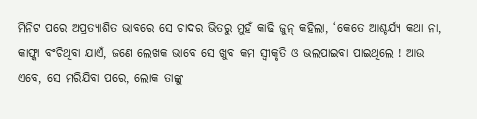ମିନିଟ ପରେ ଅପ୍ରତ୍ୟାଶିତ ଭାବରେ ସେ ଚାଦର ଭିତରୁ ମୁହଁ କାଢି ଜୁନ୍ କହିଲା, ‘କେତେ ଆଶ୍ଚର୍ଯ୍ୟ କଥା ନା, କାଫ୍କା ବଂଚିଥିବା ଯାଏଁ, ଜଣେ ଲେଖକ ଭାବେ ସେ ଖୁବ କମ ସ୍ୱୀକୃତି ଓ ଭଲପାଇବା ପାଇଥିଲେ ! ଆଉ ଏବେ, ସେ ମରିଯିବା ପରେ, ଲୋକ ତାଙ୍କୁ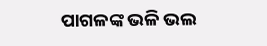ପାଗଳଙ୍କ ଭଳି ଭଲ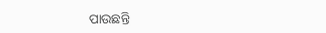ପାଉଛନ୍ତି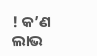! କ’ଣ ଲାଭ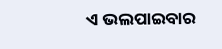ଏ ଭଲପାଇବାର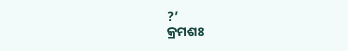?’
କ୍ରମଶଃ